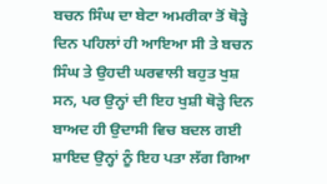ਬਚਨ ਸਿੰਘ ਦਾ ਬੇਟਾ ਅਮਰੀਕਾ ਤੋਂ ਥੋੜ੍ਹੇ ਦਿਨ ਪਹਿਲਾਂ ਹੀ ਆਇਆ ਸੀ ਤੇ ਬਚਨ ਸਿੰਘ ਤੇ ਉਹਦੀ ਘਰਵਾਲੀ ਬਹੁਤ ਖੁਸ਼ ਸਨ, ਪਰ ਉਨ੍ਹਾਂ ਦੀ ਇਹ ਖੁਸ਼ੀ ਥੋੜ੍ਹੇ ਦਿਨ ਬਾਅਦ ਹੀ ਉਦਾਸੀ ਵਿਚ ਬਦਲ ਗਈ ਸ਼ਾਇਦ ਉਨ੍ਹਾਂ ਨੂੰ ਇਹ ਪਤਾ ਲੱਗ ਗਿਆ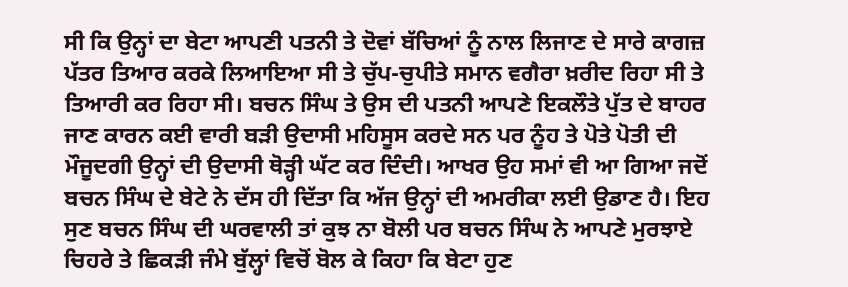ਸੀ ਕਿ ਉਨ੍ਹਾਂ ਦਾ ਬੇਟਾ ਆਪਣੀ ਪਤਨੀ ਤੇ ਦੋਵਾਂ ਬੱਚਿਆਂ ਨੂੰ ਨਾਲ ਲਿਜਾਣ ਦੇ ਸਾਰੇ ਕਾਗਜ਼ ਪੱਤਰ ਤਿਆਰ ਕਰਕੇ ਲਿਆਇਆ ਸੀ ਤੇ ਚੁੱਪ-ਚੁਪੀਤੇ ਸਮਾਨ ਵਗੈਰਾ ਖ਼ਰੀਦ ਰਿਹਾ ਸੀ ਤੇ ਤਿਆਰੀ ਕਰ ਰਿਹਾ ਸੀ। ਬਚਨ ਸਿੰਘ ਤੇ ਉਸ ਦੀ ਪਤਨੀ ਆਪਣੇ ਇਕਲੌਤੇ ਪੁੱਤ ਦੇ ਬਾਹਰ ਜਾਣ ਕਾਰਨ ਕਈ ਵਾਰੀ ਬੜੀ ਉਦਾਸੀ ਮਹਿਸੂਸ ਕਰਦੇ ਸਨ ਪਰ ਨੂੰਹ ਤੇ ਪੋਤੇ ਪੋਤੀ ਦੀ ਮੌਜੂਦਗੀ ਉਨ੍ਹਾਂ ਦੀ ਉਦਾਸੀ ਥੋੜ੍ਹੀ ਘੱਟ ਕਰ ਦਿੰਦੀ। ਆਖਰ ਉਹ ਸਮਾਂ ਵੀ ਆ ਗਿਆ ਜਦੋਂ ਬਚਨ ਸਿੰਘ ਦੇ ਬੇਟੇ ਨੇ ਦੱਸ ਹੀ ਦਿੱਤਾ ਕਿ ਅੱਜ ਉਨ੍ਹਾਂ ਦੀ ਅਮਰੀਕਾ ਲਈ ਉਡਾਣ ਹੈ। ਇਹ ਸੁਣ ਬਚਨ ਸਿੰਘ ਦੀ ਘਰਵਾਲੀ ਤਾਂ ਕੁਝ ਨਾ ਬੋਲੀ ਪਰ ਬਚਨ ਸਿੰਘ ਨੇ ਆਪਣੇ ਮੁਰਝਾਏ ਚਿਹਰੇ ਤੇ ਛਿਕੜੀ ਜੰਮੇ ਬੁੱਲ੍ਹਾਂ ਵਿਚੋਂ ਬੋਲ ਕੇ ਕਿਹਾ ਕਿ ਬੇਟਾ ਹੁਣ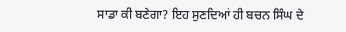ਸਾਡਾ ਕੀ ਬਣੇਗਾ? ਇਹ ਸੁਣਦਿਆਂ ਹੀ ਬਚਨ ਸਿੰਘ ਦੇ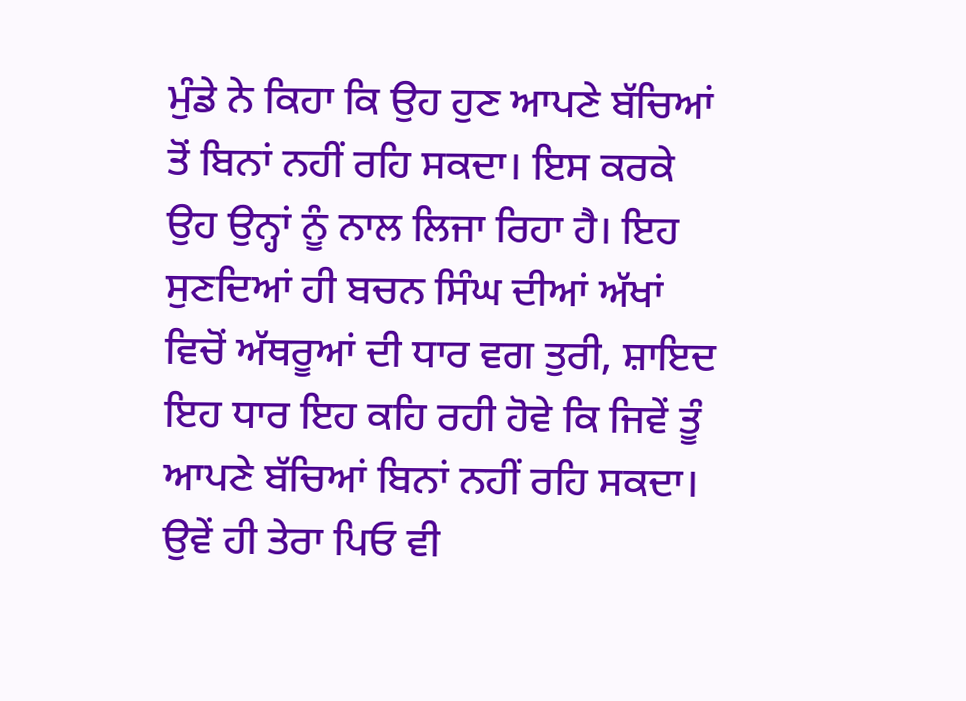ਮੁੰਡੇ ਨੇ ਕਿਹਾ ਕਿ ਉਹ ਹੁਣ ਆਪਣੇ ਬੱਚਿਆਂ ਤੋਂ ਬਿਨਾਂ ਨਹੀਂ ਰਹਿ ਸਕਦਾ। ਇਸ ਕਰਕੇ ਉਹ ਉਨ੍ਹਾਂ ਨੂੰ ਨਾਲ ਲਿਜਾ ਰਿਹਾ ਹੈ। ਇਹ ਸੁਣਦਿਆਂ ਹੀ ਬਚਨ ਸਿੰਘ ਦੀਆਂ ਅੱਖਾਂ ਵਿਚੋਂ ਅੱਥਰੂਆਂ ਦੀ ਧਾਰ ਵਗ ਤੁਰੀ, ਸ਼ਾਇਦ ਇਹ ਧਾਰ ਇਹ ਕਹਿ ਰਹੀ ਹੋਵੇ ਕਿ ਜਿਵੇਂ ਤੂੰ ਆਪਣੇ ਬੱਚਿਆਂ ਬਿਨਾਂ ਨਹੀਂ ਰਹਿ ਸਕਦਾ। ਉਵੇਂ ਹੀ ਤੇਰਾ ਪਿਓ ਵੀ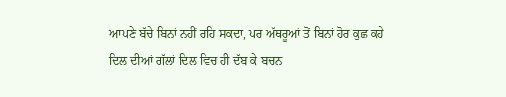ਆਪਣੇ ਬੱਚੇ ਬਿਨਾਂ ਨਹੀਂ ਰਹਿ ਸਕਦਾ, ਪਰ ਅੱਥਰੂਆਂ ਤੋਂ ਬਿਨਾਂ ਹੋਰ ਕੁਛ ਕਹੇ ਦਿਲ ਦੀਆਂ ਗੱਲਾਂ ਦਿਲ ਵਿਚ ਹੀ ਦੱਬ ਕੇ ਬਚਨ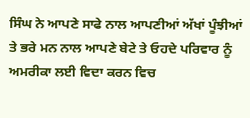ਸਿੰਘ ਨੇ ਆਪਣੇ ਸਾਫੇ ਨਾਲ ਆਪਣੀਆਂ ਅੱਖਾਂ ਪੂੰਝੀਆਂ ਤੇ ਭਰੇ ਮਨ ਨਾਲ ਆਪਣੇ ਬੇਟੇ ਤੇ ਓਹਦੇ ਪਰਿਵਾਰ ਨੂੰ ਅਮਰੀਕਾ ਲਈ ਵਿਦਾ ਕਰਨ ਵਿਚ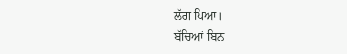ਲੱਗ ਪਿਆ।
ਬੱਚਿਆਂ ਬਿਨ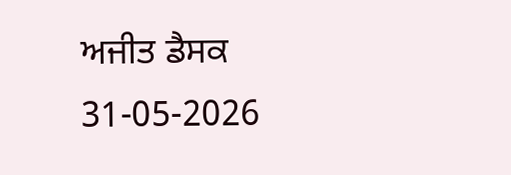ਅਜੀਤ ਡੈਸਕ
31-05-2026